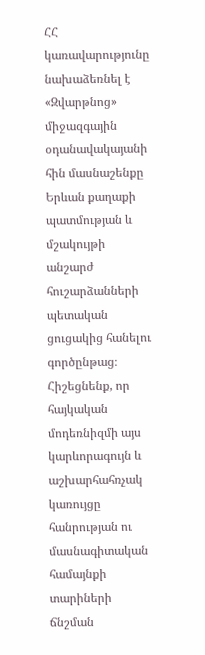ՀՀ կառավարությունը նախաձեռնել է «Զվարթնոց» միջազգային օդանավակայանի հին մասնաշենքը Երևան քաղաքի պատմության և մշակույթի անշարժ հուշարձանների պետական ցուցակից հանելու գործընթաց։ Հիշեցնենք, որ հայկական մոդեռնիզմի այս կարևորագույն և աշխարհահռչակ կառույցը հանրության ու մասնագիտական համայնքի տարիների ճնշման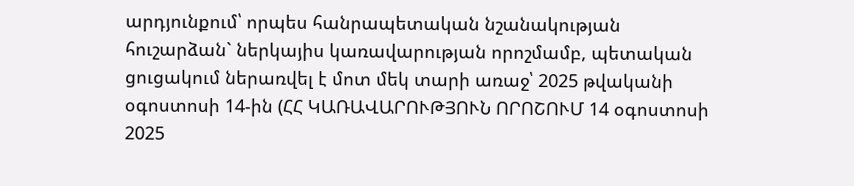արդյունքում՝ որպես հանրապետական նշանակության հուշարձան` ներկայիս կառավարության որոշմամբ, պետական ցուցակում ներառվել է մոտ մեկ տարի առաջ՝ 2025 թվականի օգոստոսի 14-ին (ՀՀ ԿԱՌԱՎԱՐՈՒԹՅՈՒՆ ՈՐՈՇՈՒՄ 14 օգոստոսի 2025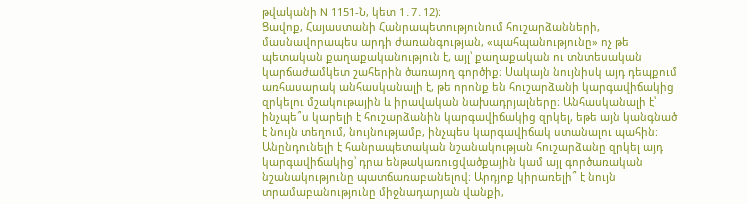թվականի N 1151-Ն, կետ 1․7․12)։
Ցավոք, Հայաստանի Հանրապետությունում հուշարձանների, մասնավորապես արդի ժառանգության, «պահպանությունը» ոչ թե պետական քաղաքականություն է, այլ՝ քաղաքական ու տնտեսական կարճաժամկետ շահերին ծառայող գործիք։ Սակայն նույնիսկ այդ դեպքում առհասարակ անհասկանալի է, թե որոնք են հուշարձանի կարգավիճակից զրկելու մշակութային և իրավական նախադրյալները։ Անհասկանալի է՝ ինչպե՞ս կարելի է հուշարձանին կարգավիճակից զրկել, եթե այն կանգնած է նույն տեղում, նույնությամբ, ինչպես կարգավիճակ ստանալու պահին։ Անընդունելի է հանրապետական նշանակության հուշարձանը զրկել այդ կարգավիճակից՝ դրա ենթակառուցվածքային կամ այլ գործառական նշանակությունը պատճառաբանելով։ Արդյոք կիրառելի՞ է նույն տրամաբանությունը միջնադարյան վանքի,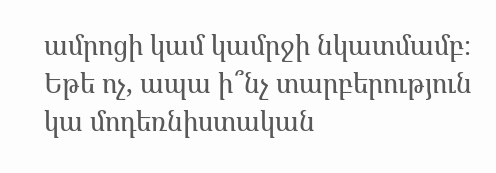ամրոցի կամ կամրջի նկատմամբ։ Եթե ոչ, ապա ի՞նչ տարբերություն կա մոդեռնիստական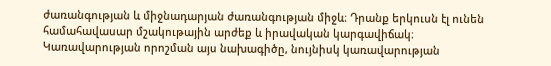ժառանգության և միջնադարյան ժառանգության միջև։ Դրանք երկուսն էլ ունեն համահավասար մշակութային արժեք և իրավական կարգավիճակ։
Կառավարության որոշման այս նախագիծը, նույնիսկ կառավարության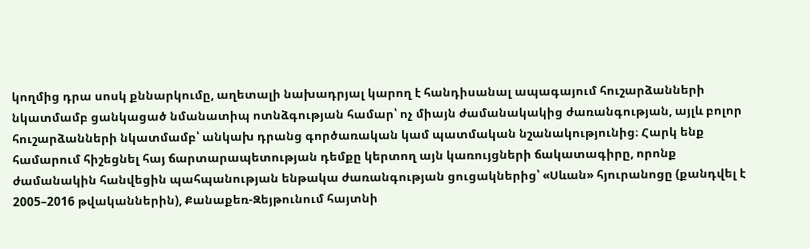կողմից դրա սոսկ քննարկումը, աղետալի նախադրյալ կարող է հանդիսանալ ապագայում հուշարձանների նկատմամբ ցանկացած նմանատիպ ոտնձգության համար՝ ոչ միայն ժամանակակից ժառանգության, այլև բոլոր հուշարձանների նկատմամբ՝ անկախ դրանց գործառական կամ պատմական նշանակությունից։ Հարկ ենք համարում հիշեցնել հայ ճարտարապետության դեմքը կերտող այն կառույցների ճակատագիրը, որոնք ժամանակին հանվեցին պահպանության ենթակա ժառանգության ցուցակներից՝ «Սևան» հյուրանոցը (քանդվել է 2005–2016 թվականներին), Քանաքեռ-Զեյթունում հայտնի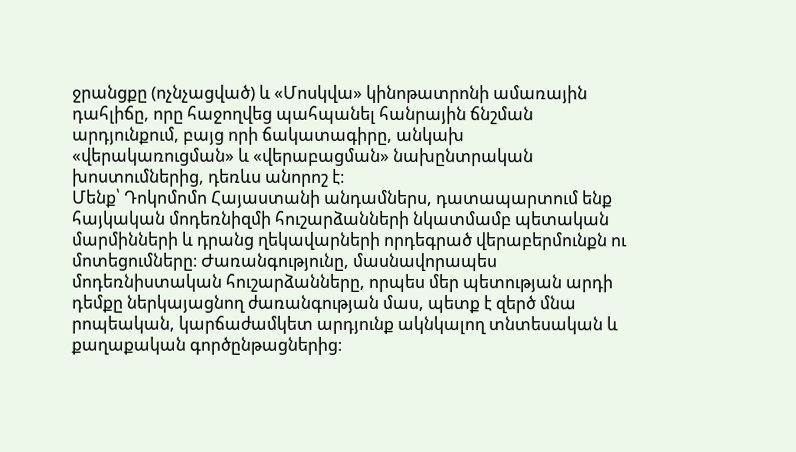ջրանցքը (ոչնչացված) և «Մոսկվա» կինոթատրոնի ամառային դահլիճը, որը հաջողվեց պահպանել հանրային ճնշման արդյունքում, բայց որի ճակատագիրը, անկախ «վերակառուցման» և «վերաբացման» նախընտրական խոստումներից, դեռևս անորոշ է։
Մենք՝ Դոկոմոմո Հայաստանի անդամներս, դատապարտում ենք հայկական մոդեռնիզմի հուշարձանների նկատմամբ պետական մարմինների և դրանց ղեկավարների որդեգրած վերաբերմունքն ու մոտեցումները։ Ժառանգությունը, մասնավորապես մոդեռնիստական հուշարձանները, որպես մեր պետության արդի դեմքը ներկայացնող ժառանգության մաս, պետք է զերծ մնա րոպեական, կարճաժամկետ արդյունք ակնկալող տնտեսական և քաղաքական գործընթացներից։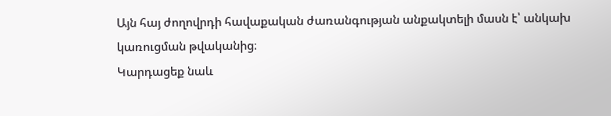Այն հայ ժողովրդի հավաքական ժառանգության անքակտելի մասն է՝ անկախ կառուցման թվականից։
Կարդացեք նաև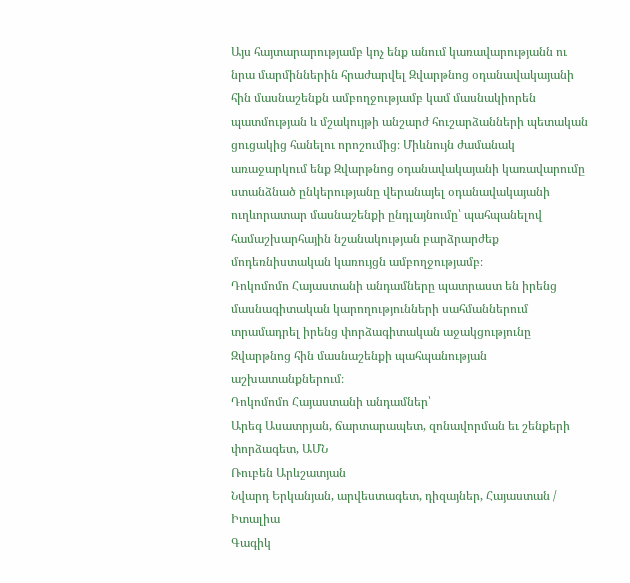Այս հայտարարությամբ կոչ ենք անում կառավարությանն ու նրա մարմիններին հրաժարվել Զվարթնոց օդանավակայանի հին մասնաշենքն ամբողջությամբ կամ մասնակիորեն պատմության և մշակույթի անշարժ հուշարձանների պետական ցուցակից հանելու որոշումից։ Միևնույն ժամանակ առաջարկում ենք Զվարթնոց օդանավակայանի կառավարումը ստանձնած ընկերությանը վերանայել օդանավակայանի ուղևորատար մասնաշենքի ընդլայնումը՝ պահպանելով համաշխարհային նշանակության բարձրարժեք մոդեռնիստական կառույցն ամբողջությամբ։
Դոկոմոմո Հայաստանի անդամները պատրաստ են իրենց մասնագիտական կարողությունների սահմաններում տրամադրել իրենց փորձագիտական աջակցությունը Զվարթնոց հին մասնաշենքի պահպանության աշխատանքներում։
Դոկոմոմո Հայաստանի անդամներ՝
Արեգ Ասատրյան, ճարտարապետ, զոնավորման եւ շենքերի փորձագետ, ԱՄՆ
Ռուբեն Արևշատյան
Նվարդ Երկանյան, արվեստագետ, դիզայներ, Հայաստան / Իտալիա
Գագիկ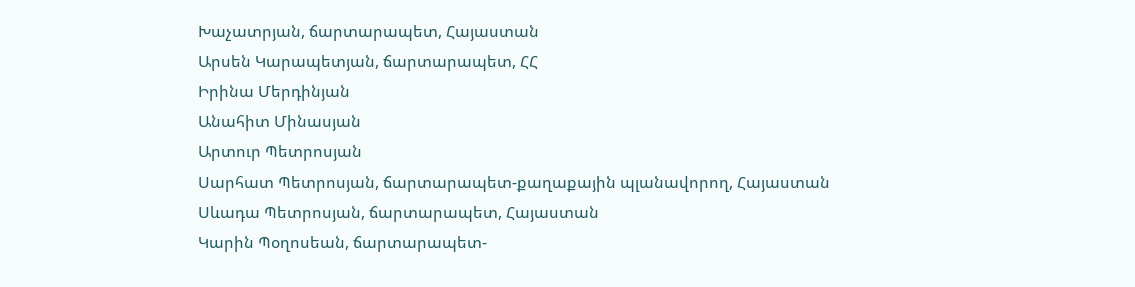Խաչատրյան, ճարտարապետ, Հայաստան
Արսեն Կարապետյան, ճարտարապետ, ՀՀ
Իրինա Մերդինյան
Անահիտ Մինասյան
Արտուր Պետրոսյան
Սարհատ Պետրոսյան, ճարտարապետ-քաղաքային պլանավորող, Հայաստան
Սևադա Պետրոսյան, ճարտարապետ, Հայաստան
Կարին Պօղոսեան, ճարտարապետ-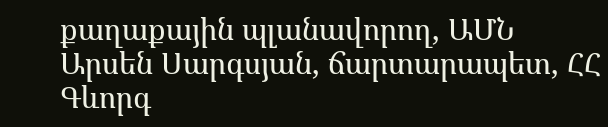քաղաքային պլանավորող, ԱՄՆ
Արսեն Սարգսյան, ճարտարապետ, ՀՀ
Գևորգ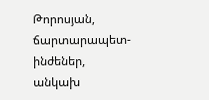Թորոսյան, ճարտարապետ-ինժեներ, անկախ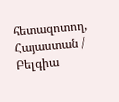հետազոտող, Հայաստան / Բելգիա